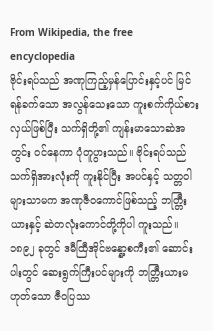From Wikipedia, the free encyclopedia
ဗိုင်းရပ်သည် အဏုကြည့်မှန်ပြောင်းနှင့်ပင် မြင်ရန်ခက်သော အလွန်သေးသော ကူးစက်ကိုယ်စားလှယ်ဖြစ်ပြီး သက်ရှိတို့၏ ကျန်းမာသောဆဲအတွင်း ဝင်နေကာ ပုံတူပွားသည်။ ဗိုင်းရပ်သည် သက်ရှိအားလုံးကို ကူးနိုင်ပြီး အပင်နှင့် သတ္တဝါများသာမက အဏုဇီဝကောင်ဖြစ်သည့် ဘတ္တြီးယားနှင့် ဆဲတလုံးကောင်တို့ကိုပါ ကူးသည်။ ၁၈၉၂ ခုတွင် ဒမီထြီအိုင်ဗန္နော့စကီး၏ ဆောင်းပါးတွင် ဆေးရွက်ကြီးပင်များကို ဘတ္တြီးယားမဟုတ်သော ဇီဝပြဿ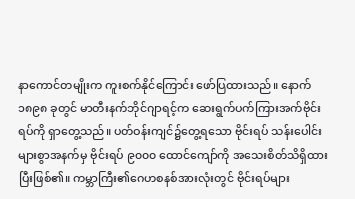နာကောင်တမျိုးက ကူးစက်နိုင်ကြောင်း ဖော်ပြထားသည်။ နောက် ၁၈၉၈ ခုတွင် မာတီးနက်ဘိုင်ဂျာရင့်က ဆေးရွက်ပက်ကြားအက်ဗိုင်းရပ်ကို ရှာတွေ့သည်။ ပတ်ဝန်းကျင်၌တွေ့ရသော ဗိုင်းရပ် သန်းပေါင်းများစွာအနက်မှ ဗိုင်းရပ် ၉၀၀၀ ထောင်ကျော်ကို အသေးစိတ်သိရှိထားပြီးဖြစ်၏။ ကမ္ဘာကြီး၏ဂေဟစနစ်အားလုံးတွင် ဗိုင်းရပ်များ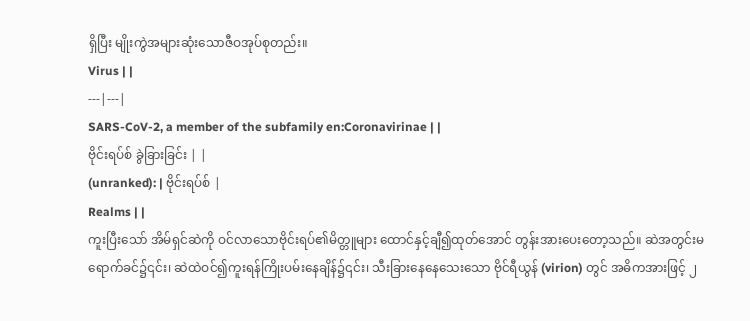ရှိပြီး မျိုးကွဲအများဆုံးသောဇီဝအုပ်စုတည်း။
Virus | |
---|---|
SARS-CoV-2, a member of the subfamily en:Coronavirinae | |
ဗိုင်းရပ်စ် ခွဲခြားခြင်း | |
(unranked): | ဗိုင်းရပ်စ် |
Realms | |
ကူးပြီးသော် အိမ်ရှင်ဆဲကို ဝင်လာသောဗိုင်းရပ်၏မိတ္တူများ ထောင်နှင့်ချီ၍ထုတ်အောင် တွန်းအားပေးတော့သည်။ ဆဲအတွင်းမရောက်ခင်၌၎င်း၊ ဆဲထဲဝင်၍ကူးရန်ကြိုးပမ်းနေချိန်၌၎င်း၊ သီးခြားနေနေသေးသော ဗိုင်ရီယွန် (virion) တွင် အဓိကအားဖြင့် ၂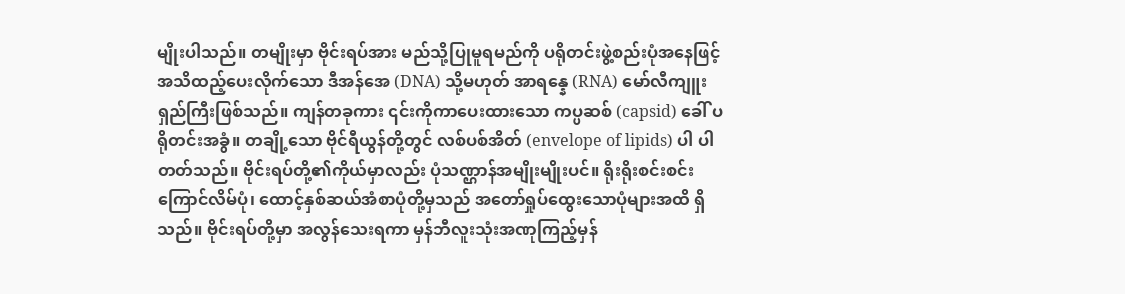မျိုးပါသည်။ တမျိုးမှာ ဗိုင်းရပ်အား မည်သို့ပြုမူရမည်ကို ပရိုတင်းဖွဲ့စည်းပုံအနေဖြင့် အသိထည့်ပေးလိုက်သော ဒီအန်အေ (DNA) သို့မဟုတ် အာရန္နေ (RNA) မော်လီကျူးရှည်ကြီးဖြစ်သည်။ ကျန်တခုကား ၎င်းကိုကာပေးထားသော ကပ္ပဆစ် (capsid) ခေါ် ပရိုတင်းအခွံ။ တချို့သော ဗိုင်ရီယွန်တို့တွင် လစ်ပစ်အိတ် (envelope of lipids) ပါ ပါတတ်သည်။ ဗိုင်းရပ်တို့၏ကိုယ်မှာလည်း ပုံသဏ္ဌာန်အမျိုးမျိုးပင်။ ရိုးရိုးစင်းစင်း ကြောင်လိမ်ပုံ၊ ထောင့်နှစ်ဆယ်အံစာပုံတို့မှသည် အတော်ရှုပ်ထွေးသောပုံများအထိ ရှိသည်။ ဗိုင်းရပ်တို့မှာ အလွန်သေးရကာ မှန်ဘီလူးသုံးအဏုကြည့်မှန်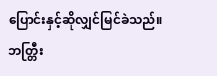ပြောင်းနှင့်ဆိုလျှင်မြင်ခဲသည်။ ဘတ္တြီး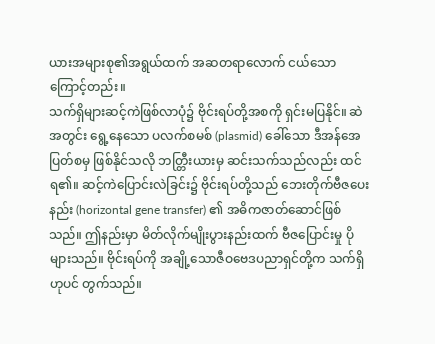ယားအများစု၏အရွယ်ထက် အဆတရာလောက် ငယ်သောကြောင့်တည်း။
သက်ရှိများဆင့်ကဲဖြစ်လာပုံ၌ ဗိုင်းရပ်တို့အစကို ရှင်းမပြနိုင်။ ဆဲအတွင်း ရွေ့နေသော ပလက်စမစ် (plasmid) ခေါ်သော ဒီအန်အေပြတ်စမှ ဖြစ်နိုင်သလို ဘတ္တြီးယားမှ ဆင်းသက်သည်လည်း ထင်ရ၏။ ဆင့်ကဲပြောင်းလဲခြင်း၌ ဗိုင်းရပ်တို့သည် ဘေးတိုက်ဗီဇပေးနည်း (horizontal gene transfer) ၏ အဓိကဇာတ်ဆောင်ဖြစ်သည်။ ဤနည်းမှာ မိတ်လိုက်မျိုးပွားနည်းထက် ဗီဇပြောင်းမှု ပိုများသည်။ ဗိုင်းရပ်ကို အချို့သောဇီဝဗေဒပညာရှင်တို့က သက်ရှိဟုပင် တွက်သည်။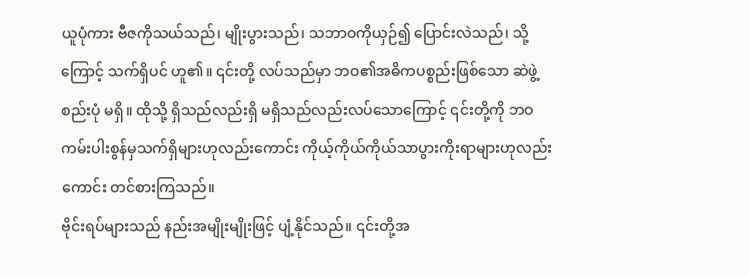ယူပုံကား ဗီဇကိုသယ်သည်၊ မျိုးပွားသည်၊ သဘာဝကိုယှဉ်၍ ပြောင်းလဲသည်၊ သို့ကြောင့် သက်ရှိပင် ဟူ၏။ ၎င်းတို့ လပ်သည်မှာ ဘဝ၏အဓိကပစ္စည်းဖြစ်သော ဆဲဖွဲ့စည်းပုံ မရှိ။ ထိုသို့ ရှိသည်လည်းရှိ မရှိသည်လည်းလပ်သောကြောင့် ၎င်းတို့ကို ဘဝကမ်းပါးစွန်မှသက်ရှိများဟုလည်းကောင်း ကိုယ့်ကိုယ်ကိုယ်သာပွားကိုးရာများဟုလည်းကောင်း တင်စားကြသည်။
ဗိုင်းရပ်များသည် နည်းအမျိုးမျိုးဖြင့် ပျံ့နိုင်သည်။ ၎င်းတို့အ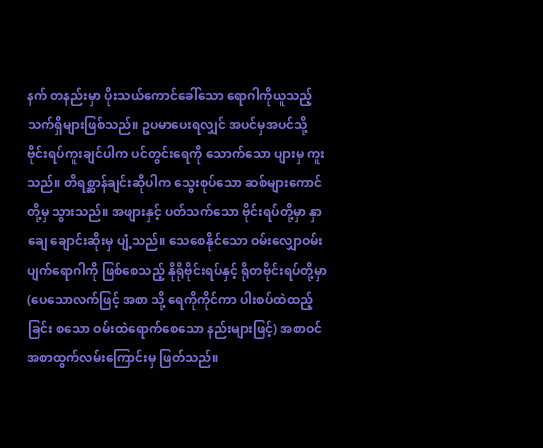နက် တနည်းမှာ ပိုးသယ်ကောင်ခေါ်သော ရောဂါကိုယူသည့် သက်ရှိများဖြစ်သည်။ ဥပမာပေးရလျှင် အပင်မှအပင်သို့ ဗိုင်းရပ်ကူးချင်ပါက ပင်တွင်းရေကို သောက်သော ပျားမှ ကူးသည်။ တိရစ္ဆာန်ချင်းဆိုပါက သွေးစုပ်သော ဆစ်များကောင်တို့မှ သွားသည်။ အဖျားနှင့် ပတ်သက်သော ဗိုင်းရပ်တို့မှာ နှာချေ ချောင်းဆိုးမှ ပျံ့သည်။ သေစေနိုင်သော ဝမ်းလျှောဝမ်းပျက်ရောဂါကို ဖြစ်စေသည့် နိုရိုဗိုင်းရပ်နှင့် ရိုတဗိုင်းရပ်တို့မှာ (ပေသောလက်ဖြင့် အစာ သို့ ရေကိုကိုင်ကာ ပါးစပ်ထဲထည့်ခြင်း စသော ဝမ်းထဲရောက်စေသော နည်းများဖြင့်) အစာဝင်အစာထွက်လမ်းကြောင်းမှ ဖြတ်သည်။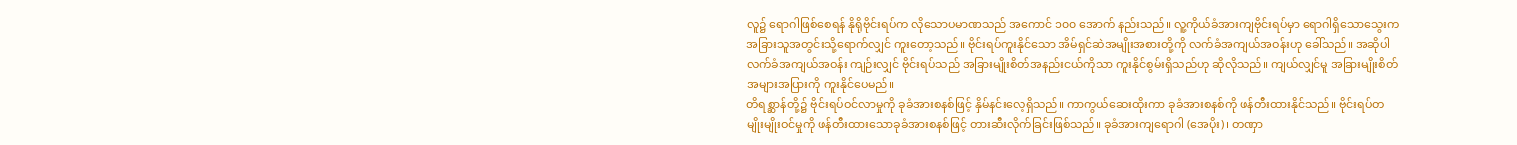လူ၌ ရောဂါဖြစ်စေရန် နိုရိုဗိုင်းရပ်က လိုသောပမာဏသည် အကောင် ၁၀၀ အောက် နည်းသည်။ လူ့ကိုယ်ခံအားကျဗိုင်းရပ်မှာ ရောဂါရှိသောသွေးက အခြားသူအတွင်းသို့ရောက်လျှင် ကူးတော့သည်။ ဗိုင်းရပ်ကူးနိုင်သော အိမ်ရှင်ဆဲအမျိုးအစားတို့ကို လက်ခံအကျယ်အဝန်းဟု ခေါ်သည်။ အဆိုပါလက်ခံအကျယ်အဝန်း ကျဉ်းလျှင် ဗိုင်းရပ်သည် အခြားမျိုးစိတ်အနည်းငယ်ကိုသာ ကူးနိုင်စွမ်းရှိသည်ဟု ဆိုလိုသည်။ ကျယ်လျှင်မူ အခြားမျိုးစိတ် အများအပြားကို ကူးနိုင်ပေမည်။
တိရစ္ဆာန်တို့၌ ဗိုင်းရပ်ဝင်လာမှုကို ခုခံအားစနစ်ဖြင့် နှိမ်နင်းလေ့ရှိသည်။ ကာကွယ်ဆေးထိုးကာ ခုခံအားစနစ်ကို ဖန်တီးထားနိုင်သည်။ ဗိုင်းရပ်တမျိုးမျိုးဝင်မှုကို ဖန်တီးထားသောခုခံအားစနစ်ဖြင့် တားဆီးလိုက်ခြင်းဖြစ်သည်။ ခုခံအားကျရောဂါ (အေပိုး)၊ တဏှာ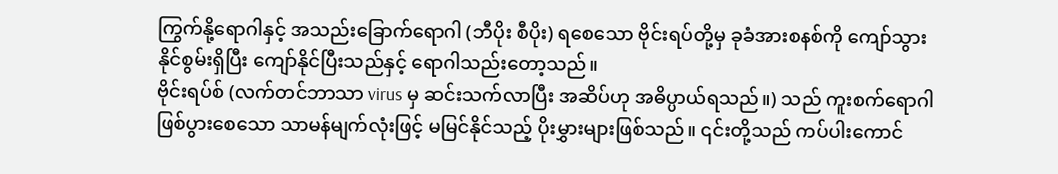ကြွက်နို့ရောဂါနှင့် အသည်းခြောက်ရောဂါ (ဘီပိုး စီပိုး) ရစေသော ဗိုင်းရပ်တို့မှ ခုခံအားစနစ်ကို ကျော်သွားနိုင်စွမ်းရှိပြီး ကျော်နိုင်ပြီးသည်နှင့် ရောဂါသည်းတော့သည်။
ဗိုင်းရပ်စ် (လက်တင်ဘာသာ virus မှ ဆင်းသက်လာပြီး အဆိပ်ဟု အဓိပ္ပာယ်ရသည်။) သည် ကူးစက်ရောဂါ ဖြစ်ပွားစေသော သာမန်မျက်လုံးဖြင့် မမြင်နိုင်သည့် ပိုးမွှားများဖြစ်သည်။ ၎င်းတို့သည် ကပ်ပါးကောင်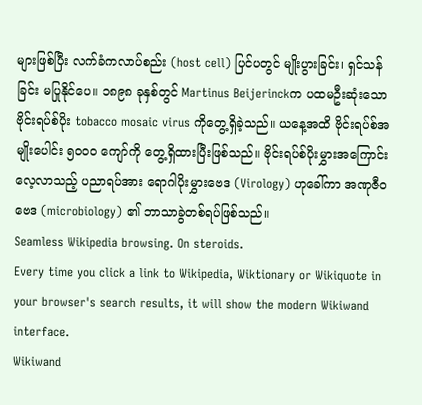များဖြစ်ပြီး လက်ခံကလာပ်စည်း (host cell) ပြင်ပတွင် မျိုးပွားခြင်း၊ ရှင်သန်ခြင်း မပြုနိုင်ပေ။ ၁၈၉၈ ခုနှစ်တွင် Martinus Beijerinckက ပထမဦးဆုံးသော ဗိုင်းရပ်စ်ပိုး tobacco mosaic virus ကိုတွေ့ရှိခဲ့သည်။ ယနေ့အထိ ဗိုင်းရပ်စ်အမျိုးပေါင်း ၅၀၀၀ ကျော်ကို တွေ့ရှိထားပြီးဖြစ်သည်။ ဗိုင်းရပ်စ်ပိုးမွှားအကြောင်း လေ့လာသည့် ပညာရပ်အား ရောဂါပိုးမွှားဗေဒ (Virology) ဟုခေါ်ကာ အဏုဇီဝဗေဒ (microbiology) ၏ ဘာသာခွဲတစ်ရပ်ဖြစ်သည်။
Seamless Wikipedia browsing. On steroids.
Every time you click a link to Wikipedia, Wiktionary or Wikiquote in your browser's search results, it will show the modern Wikiwand interface.
Wikiwand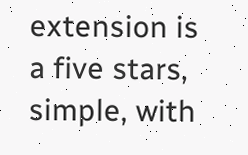extension is a five stars, simple, with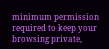minimum permission required to keep your browsing private,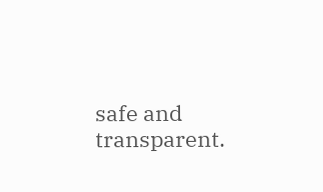safe and transparent.